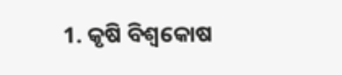1. କୃଷି ବିଶ୍ବକୋଷ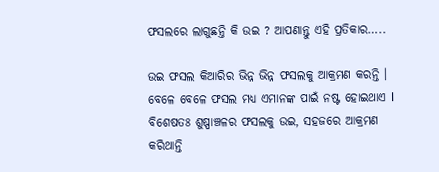ଫସଲରେ ଲାଗୁଛନ୍ତି କି ଉଇ ? ଆପଣାନ୍ତୁ ଏହି ପ୍ରତିକାର…..

ଉଇ ଫସଲ କିଆରିର ଭିନ୍ନ ଭିନ୍ନ ଫସଲକୁ ଆକ୍ରମଣ କରନ୍ତି । ବେଳେ ବେଳେ ଫସଲ ମଧ୍ୟ ଏମାନଙ୍କ ପାଇଁ ନଷ୍ଟ ହୋଇଥାଏ l ବିଶେଷତଃ ଶୁଷ୍ପାଞ୍ଚଳର ଫସଲକୁ ଉଇ, ସହଜରେ ଆକ୍ରମଣ କରିଥାନ୍ତି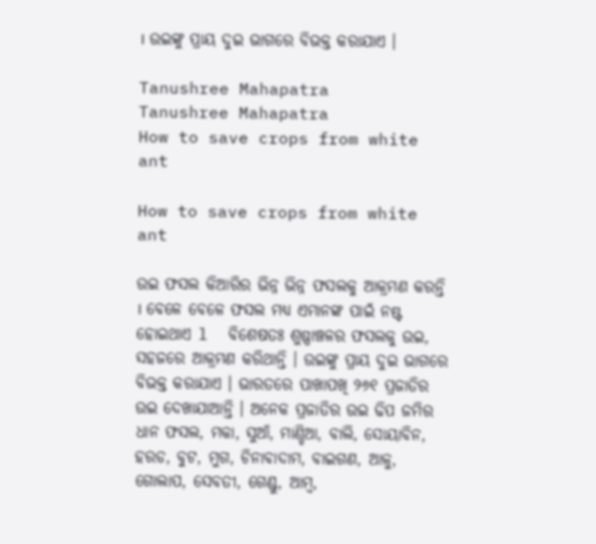। ଉଇଙ୍କୁ ପ୍ରାୟ ଦୁଇ ଭାଗରେ ବିଭକ୍ତ କରାଯାଏ ।

Tanushree Mahapatra
Tanushree Mahapatra
How to save crops from white ant

How to save crops from white ant

ଉଇ ଫସଲ କିଆରିର ଭିନ୍ନ ଭିନ୍ନ ଫସଲକୁ ଆକ୍ରମଣ କରନ୍ତି । ବେଳେ ବେଳେ ଫସଲ ମଧ୍ୟ ଏମାନଙ୍କ ପାଇଁ ନଷ୍ଟ ହୋଇଥାଏ l  ବିଶେଷତଃ ଶୁଷ୍ପାଞ୍ଚଳର ଫସଲକୁ ଉଇ, ସହଜରେ ଆକ୍ରମଣ କରିଥାନ୍ତି । ଉଇଙ୍କୁ ପ୍ରାୟ ଦୁଇ ଭାଗରେ ବିଭକ୍ତ କରାଯାଏ । ଭାରତରେ ପାଖାପଖି ୨୬୧ ପ୍ରଜାତିର ଉଇ ଦେଖାଯାଆନ୍ତି । ଅନେକ ପ୍ରଜାତିର ଉଇ ଢିପ ଜମିର ଧାନ ଫସଲ, ମକା, ସୁଆଁ, ମାଣ୍ଡିଆ, ବାଲି, ସୋୟାବିନ, ହରଡ, ବୁଟ, ମୁଗ, ଚିନାବାଦାମ, ବାଇଗଣ, ଆଳୁ, ଗୋଲାପ, ସେବତୀ, ଗେଣ୍ଡୁ, ଆମ୍ବ,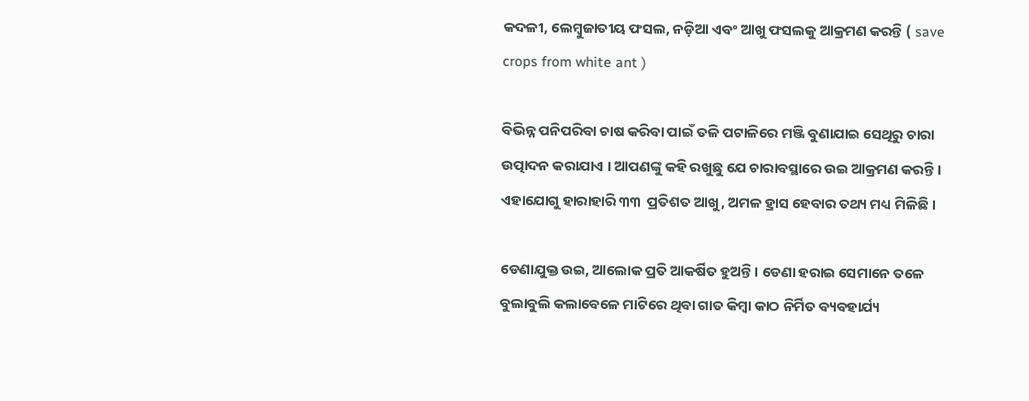କଦଳୀ, ଲେମ୍ବୁଜାତୀୟ ଫସଲ, ନଡ଼ିଆ ଏବଂ ଆଖୁ ଫସଲକୁ ଆକ୍ରମଣ କରନ୍ତି ( save crops from white ant )

ବିଭିନ୍ନ ପନିପରିବା ଚାଷ କରିବା ପାଇଁ ତଳି ପଟାଳିରେ ମଞ୍ଜି ବୁଣାଯାଇ ସେଥିରୁ ଚାରା ଉତ୍ପାଦନ କରାଯାଏ । ଆପଣଙ୍କୁ କହି ରଖୁଛୁ ଯେ ଚାରାବସ୍ଥାରେ ଉଇ ଆକ୍ରମଣ କରନ୍ତି । ଏହାଯୋଗୁ ହାରାହାରି ୩୩  ପ୍ରତିଶତ ଆଖୁ, ଅମଳ ହ୍ରାସ ହେବାର ତଥ୍ୟ ମଧ୍ୟ ମିଳିଛି ।

ଡେଣାଯୁକ୍ତ ଉଇ, ଆଲୋକ ପ୍ରତି ଆକର୍ଷିତ ହୁଅନ୍ତି । ଡେଣା ହରାଇ ସେମାନେ ତଳେ ବୁଲାବୁଲି କଲାବେଳେ ମାଟିରେ ଥିବା ଗାତ କିମ୍ବା କାଠ ନିର୍ମିତ ବ୍ୟବହାର୍ଯ୍ୟ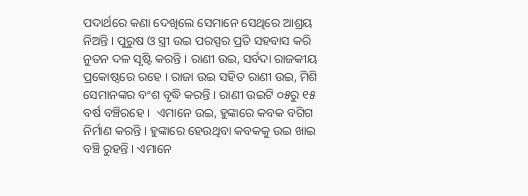ପଦାର୍ଥରେ କଣା ଦେଖିଲେ ସେମାନେ ସେଥିରେ ଆଶ୍ରୟ ନିଅନ୍ତି । ପୁରୁଷ ଓ ସ୍ତ୍ରୀ ଉଇ ପରସ୍ପର ପ୍ରତି ସହବାସ କରି ନୁତନ ଦଳ ସୃଷ୍ଟି କରନ୍ତି । ରାଣୀ ଉଇ, ସର୍ବଦା ରାଜକୀୟ ପ୍ରକୋଷ୍ଠରେ ରହେ । ରାଜା ଉଇ ସହିତ ରାଣୀ ଉଇ, ମିଶି ସେମାନଙ୍କର ବଂଶ ବୃଦ୍ଧି କରନ୍ତି । ରାଣୀ ଉଇଟି ୦୫ରୁ ୧୫ ବର୍ଷ ବଞ୍ଚିରହେ ।  ଏମାନେ ଉଇ, ହୁଙ୍କାରେ କବକ ବଗିଗ ନିର୍ମାଣ କରନ୍ତି । ହୁଙ୍କାରେ ହେଉଥିବା କବକକୁ ଉଇ ଖାଇ ବଞ୍ଚି ରୁହନ୍ତି । ଏମାନେ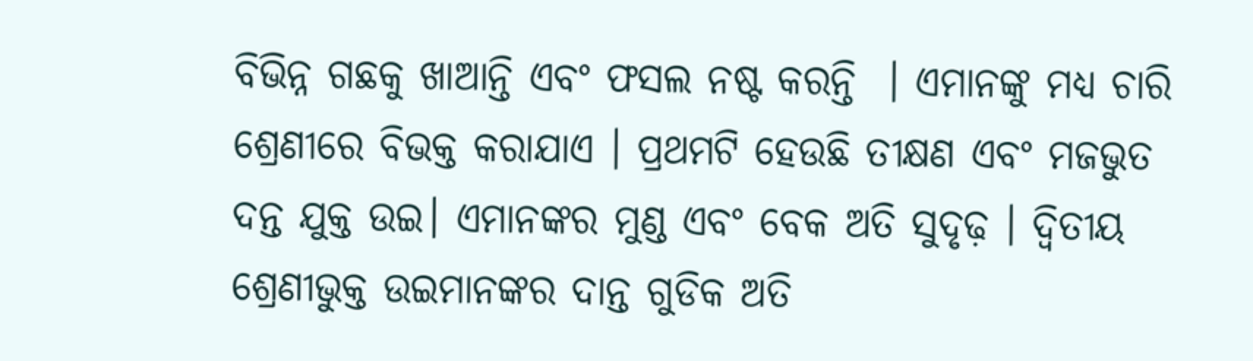ବିଭିନ୍ନ ଗଛକୁ ଖାଆନ୍ତି ଏବଂ ଫସଲ ନଷ୍ଟ କରନ୍ତି  । ଏମାନଙ୍କୁ ମଧ୍ୟ ଚାରି ଶ୍ରେଣୀରେ ବିଭକ୍ତ କରାଯାଏ । ପ୍ରଥମଟି ହେଉଛି ତୀକ୍ଷଣ ଏବଂ ମଜଭୁତ ଦନ୍ତ ଯୁକ୍ତ ଉଇ। ଏମାନଙ୍କର ମୁଣ୍ଡ ଏବଂ ବେକ ଅତି ସୁଦୃଢ଼ । ଦ୍ଵିତୀୟ ଶ୍ରେଣୀଭୁକ୍ତ ଉଇମାନଙ୍କର ଦାନ୍ତ ଗୁଡିକ ଅତି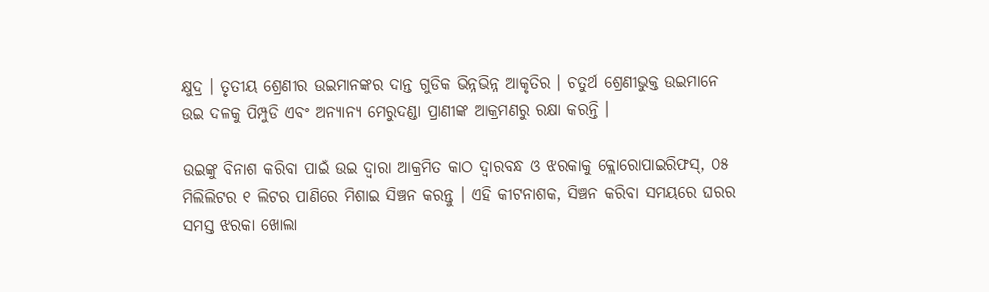କ୍ଷୁଦ୍ର । ତୃତୀୟ ଶ୍ରେଣୀର ଉଇମାନଙ୍କର ଦାନ୍ତ ଗୁଡିକ ଭିନ୍ନଭିନ୍ନ ଆକୃତିର । ଚତୁର୍ଥ ଶ୍ରେଣୀଭୁକ୍ତ ଉଇମାନେ ଉଇ ଦଳକୁ ପିମ୍ପୁଡି ଏବଂ ଅନ୍ୟାନ୍ୟ ମେରୁଦଣ୍ଡା ପ୍ରାଣୀଙ୍କ ଆକ୍ରମଣରୁ ରକ୍ଷା କରନ୍ତି ।

ଉଇଙ୍କୁ ବିନାଶ କରିବା ପାଇଁ ଉଇ ଦ୍ଵାରା ଆକ୍ରମିତ କାଠ ଦ୍ୱାରବନ୍ଧ ଓ ଝରକାକୁ କ୍ଲୋରୋପାଇରିଫସ୍, ୦୫ ମିଲିଲିଟର ୧ ଲିଟର ପାଣିରେ ମିଶାଇ ସିଞ୍ଚନ କରନ୍ତୁ । ଏହି କୀଟନାଶକ, ସିଞ୍ଚନ କରିବା ସମୟରେ ଘରର ସମସ୍ତ ଝରକା ଖୋଲା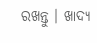ରଖନ୍ତୁ । ଖାଦ୍ୟ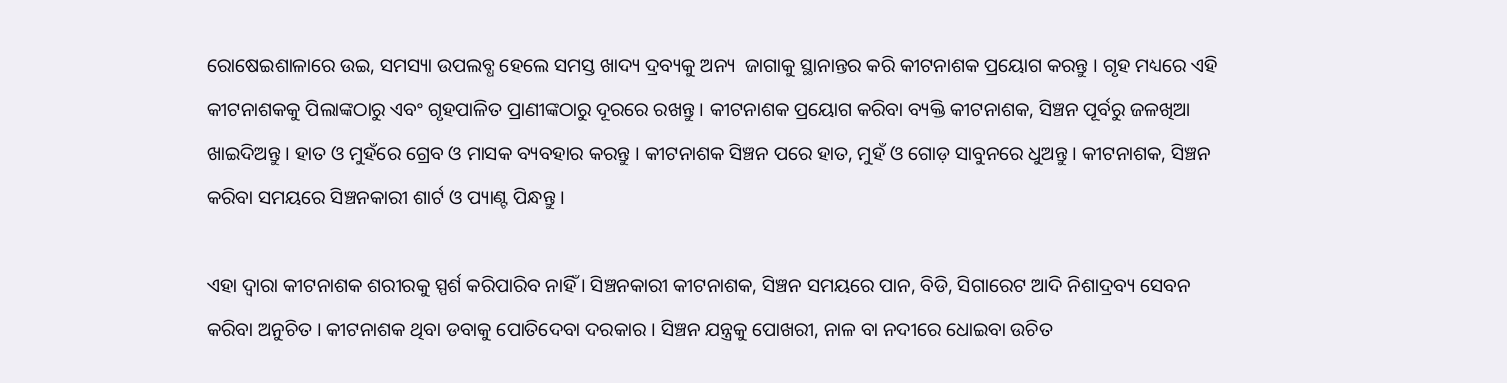ରୋଷେଇଶାଳାରେ ଉଇ, ସମସ୍ୟା ଉପଲବ୍ଧ ହେଲେ ସମସ୍ତ ଖାଦ୍ୟ ଦ୍ରବ୍ୟକୁ ଅନ୍ୟ  ଜାଗାକୁ ସ୍ଥାନାନ୍ତର କରି କୀଟନାଶକ ପ୍ରୟୋଗ କରନ୍ତୁ । ଗୃହ ମଧ୍ୟରେ ଏହି କୀଟନାଶକକୁ ପିଲାଙ୍କଠାରୁ ଏବଂ ଗୃହପାଳିତ ପ୍ରାଣୀଙ୍କଠାରୁ ଦୂରରେ ରଖନ୍ତୁ । କୀଟନାଶକ ପ୍ରୟୋଗ କରିବା ବ୍ୟକ୍ତି କୀଟନାଶକ, ସିଞ୍ଚନ ପୂର୍ବରୁ ଜଳଖିଆ ଖାଇଦିଅନ୍ତୁ । ହାତ ଓ ମୁହଁରେ ଗ୍ରେବ ଓ ମାସକ ବ୍ୟବହାର କରନ୍ତୁ । କୀଟନାଶକ ସିଞ୍ଚନ ପରେ ହାତ, ମୁହଁ ଓ ଗୋଡ଼ ସାବୁନରେ ଧୁଅନ୍ତୁ । କୀଟନାଶକ, ସିଞ୍ଚନ କରିବା ସମୟରେ ସିଞ୍ଚନକାରୀ ଶାର୍ଟ ଓ ପ୍ୟାଣ୍ଟ ପିନ୍ଧନ୍ତୁ ।

ଏହା ଦ୍ଵାରା କୀଟନାଶକ ଶରୀରକୁ ସ୍ପର୍ଶ କରିପାରିବ ନାହିଁ । ସିଞ୍ଚନକାରୀ କୀଟନାଶକ, ସିଞ୍ଚନ ସମୟରେ ପାନ, ବିଡି, ସିଗାରେଟ ଆଦି ନିଶାଦ୍ରବ୍ୟ ସେବନ କରିବା ଅନୁଚିତ । କୀଟନାଶକ ଥିବା ଡବାକୁ ପୋତିଦେବା ଦରକାର । ସିଞ୍ଚନ ଯନ୍ତ୍ରକୁ ପୋଖରୀ, ନାଳ ବା ନଦୀରେ ଧୋଇବା ଉଚିତ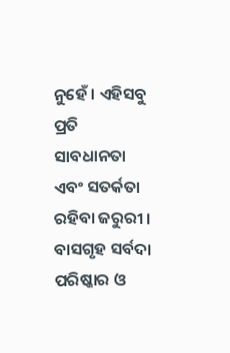ନୁହେଁ । ଏହିସବୁ ପ୍ରତି ସାବଧାନତା ଏବଂ ସତର୍କତା ରହିବା ଜରୁରୀ । ବାସଗୃହ ସର୍ବଦା ପରିଷ୍କାର ଓ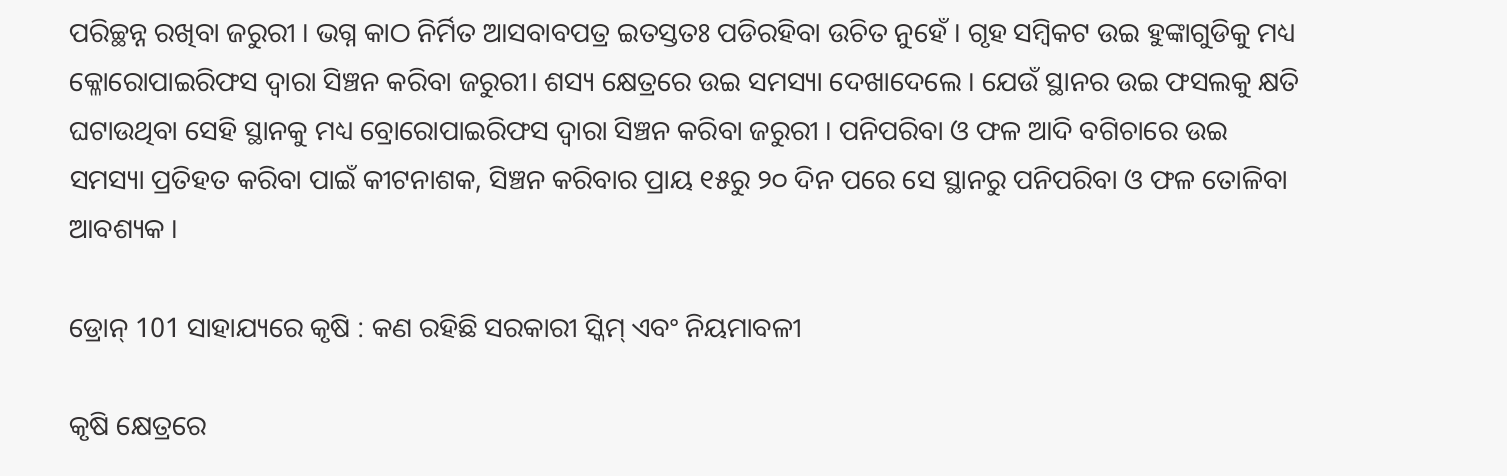ପରିଚ୍ଛନ୍ନ ରଖିବା ଜରୁରୀ । ଭଗ୍ନ କାଠ ନିର୍ମିତ ଆସବାବପତ୍ର ଇତସ୍ତତଃ ପଡିରହିବା ଉଚିତ ନୁହେଁ । ଗୃହ ସମ୍ବିକଟ ଉଇ ହୁଙ୍କାଗୁଡିକୁ ମଧ୍ୟ କ୍ଳୋରୋପାଇରିଫସ ଦ୍ଵାରା ସିଞ୍ଚନ କରିବା ଜରୁରୀ। ଶସ୍ୟ କ୍ଷେତ୍ରରେ ଉଇ ସମସ୍ୟା ଦେଖାଦେଲେ । ଯେଉଁ ସ୍ଥାନର ଉଇ ଫସଲକୁ କ୍ଷତି ଘଟାଉଥିବା ସେହି ସ୍ଥାନକୁ ମଧ୍ୟ ବ୍ରୋରୋପାଇରିଫସ ଦ୍ଵାରା ସିଞ୍ଚନ କରିବା ଜରୁରୀ । ପନିପରିବା ଓ ଫଳ ଆଦି ବଗିଚାରେ ଉଇ ସମସ୍ୟା ପ୍ରତିହତ କରିବା ପାଇଁ କୀଟନାଶକ, ସିଞ୍ଚନ କରିବାର ପ୍ରାୟ ୧୫ରୁ ୨୦ ଦିନ ପରେ ସେ ସ୍ଥାନରୁ ପନିପରିବା ଓ ଫଳ ତୋଳିବା ଆବଶ୍ୟକ ।

ଡ୍ରୋନ୍ 101 ସାହାଯ୍ୟରେ କୃଷି : କଣ ରହିଛି ସରକାରୀ ସ୍କିମ୍ ଏବଂ ନିୟମାବଳୀ

କୃଷି କ୍ଷେତ୍ରରେ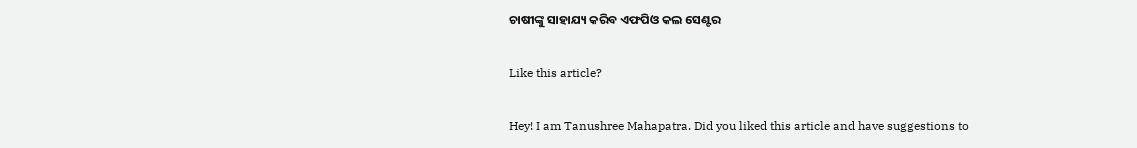ଚାଷୀଙ୍କୁ ସାହାଯ୍ୟ କରିବ ଏଫପିଓ କଲ ସେଣ୍ଟର

Like this article?

Hey! I am Tanushree Mahapatra. Did you liked this article and have suggestions to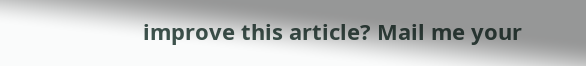improve this article? Mail me your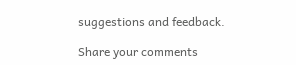suggestions and feedback.

Share your comments